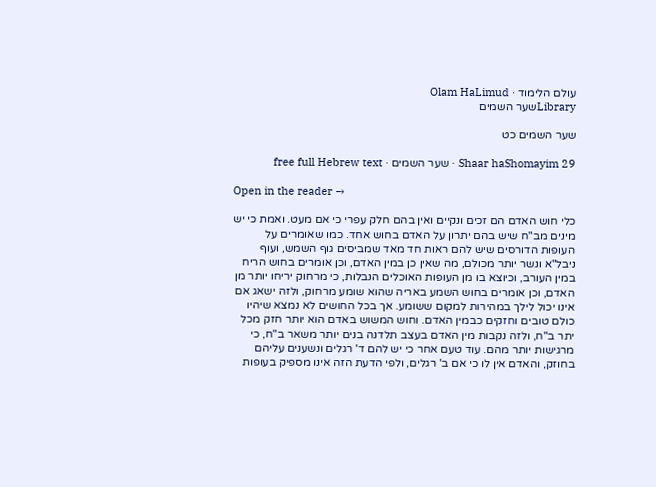עולם הלימוד · Olam HaLimud
Libraryשער השמים

שער השמים כט

Shaar haShomayim 29 · שער השמים · free full Hebrew text

Open in the reader →

כלי חוש האדם הם זכים ונקיים ואין בהם חלק עפרי כי אם מעט. ואמת כי יש מינים מב"ח שיש בהם יתרון על האדם בחוש אחד. כמו שאומרים על העופות הדורסים שיש להם ראות חד מאד שמביסים גוף השמש, ועוף ניבל"א ונשר יותר מכולם, מה שאין כן במין האדם, וכן אומרים בחוש הריח במין העורב, וכיוצא בו מן העופות האוכלים הנבלות, כי מרחוק יריחו יותר מן האדם, וכן אומרים בחוש השמע באריה שהוא שומע מרחוק, ולזה ישאג אם אינו יכול לילך במהירות למקום ששומע. אך בכל החושים לא נמצא שיהיו כולם טובים וחזקים כבמין האדם. וחוש המשוש באדם הוא יותר חזק מכל יתר ב"ח, ולזה נקבות מין האדם בעצב תלדנה בנים יותר משאר ב"ח, כי מרגישות יותר מהם. עוד טעם אחר כי יש להם ד' רגלים ונשענים עליהם בחוזק, והאדם אין לו כי אם ב' רגלים, ולפי הדעת הזה אינו מספיק בעופות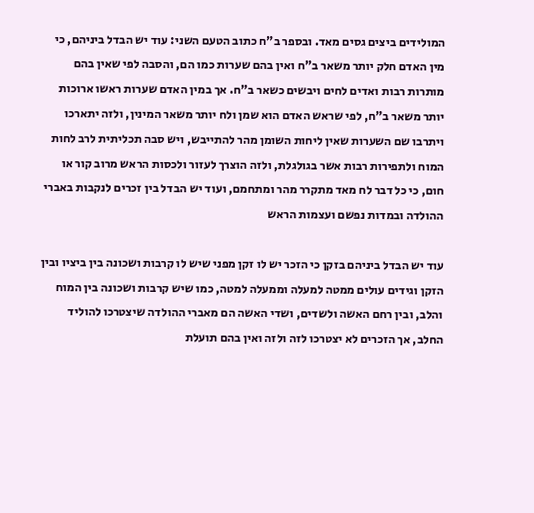המולידים ביצים גסים מאד. ובספר ב"ח כתוב הטעם השני: עוד יש הבדל ביניהם, כי מין האדם חלק יותר משאר ב"ח ואין בהם שערות כמו הם, והסבה לפי שאין בהם מותרות רבות ואדים לחים ויבשים כשאר ב"ח. אך במין האדם שערות ראשו ארוכות יותר משאר ב"ח, לפי שראש האדם הוא שמן ולח יותר משאר המינין, ולזה יתארכו ויתרבו שם השערות שאין ליחות השומן מהר להתייבש, ויש סבה תכליתית לרב לחות המוח ולתפירות רבות אשר בגולגלת, ולזה הוצרך לעזור ולכסות הראש מרוב קור או חום, כי כל דבר לח מאד מתקרר מהר ומתחמם, ועוד יש הבדל בין זכרים לנקבות באברי ההולדה ובמדות נפשם ועצמות הראש

עוד יש הבדל ביניהם בזקן כי הזכר יש לו זקן מפני שיש לו קרבות ושכונה בין ביציו ובין הזקן וגידים עולים ממטה למעלה וממעלה למטה, כמו שיש קרבות ושכונה בין המוח והלב, ובין רחם האשה ולשדים, ושדי האשה הם מאברי ההולדה שיצטרכו להוליד החלב, אך הזכרים לא יצטרכו לזה ולזה ואין בהם תועלת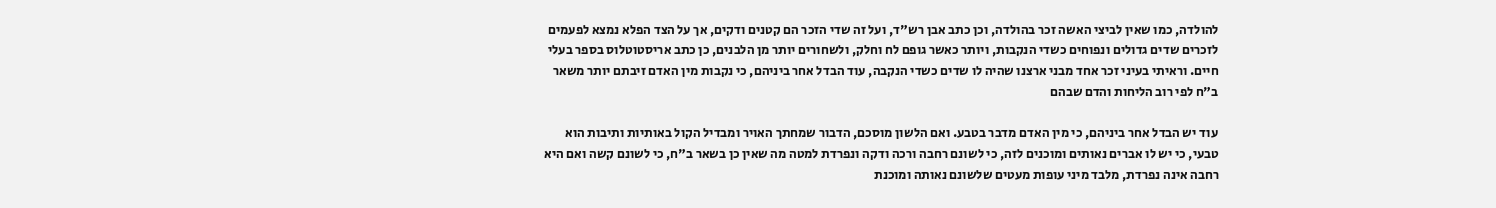להולדה, כמו שאין לביצי האשה זכר בהולדה, וכן כתב אבן רש"ד, ועל זה שדי הזכר הם קטנים ודקים, אך על הצד הפלא נמצא לפעמים לזכרים שדים גדולים ונפוחים כשדי הנקבות, ויותר כאשר גופם לח וחלק, ולשחורים יותר מן הלבנים, כן כתב אריסטוטלוס בספר בעלי חיים. וראיתי בעיני זכר אחד מבני ארצנו שהיה לו שדים כשדי הנקבה, עוד הבדל אחר ביניהם, כי נקבות מין האדם זיבתם יותר משאר ב"ח לפי רוב הליחות והדם שבהם

עוד יש הבדל אחר ביניהם, כי מין האדם מדבר בטבע. ואם הלשון מוסכם, הדבור שמחתך האויר ומבדיל הקול באותיות ותיבות הוא טבעי, כי יש לו אברים נאותים ומוכנים לזה, כי לשונם רחבה ורכה ודקה ונפרדת למטה מה שאין כן בשאר ב"ח, כי לשונם קשה ואם היא רחבה אינה נפרדת, מלבד מיני עופות מעטים שלשונם נאותה ומוכנת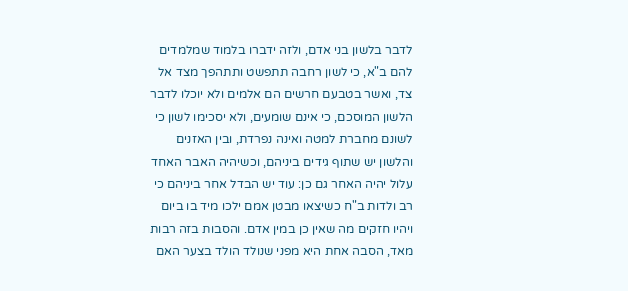לדבר בלשון בני אדם, ולזה ידברו בלמוד שמלמדים להם ב"א, כי לשון רחבה תתפשט ותתהפך מצד אל צד, ואשר בטבעם חרשים הם אלמים ולא יוכלו לדבר הלשון המוסכם, כי אינם שומעים, ולא יסכימו לשון כי לשונם מחברת למטה ואינה נפרדת, ובין האזנים והלשון יש שתוף גידים ביניהם, וכשיהיה האבר האחד עלול יהיה האחר גם כן: עוד יש הבדל אחר ביניהם כי רב ולדות ב"ח כשיצאו מבטן אמם ילכו מיד בו ביום ויהיו חזקים מה שאין כן במין אדם. והסבות בזה רבות מאד, הסבה אחת היא מפני שנולד הולד בצער האם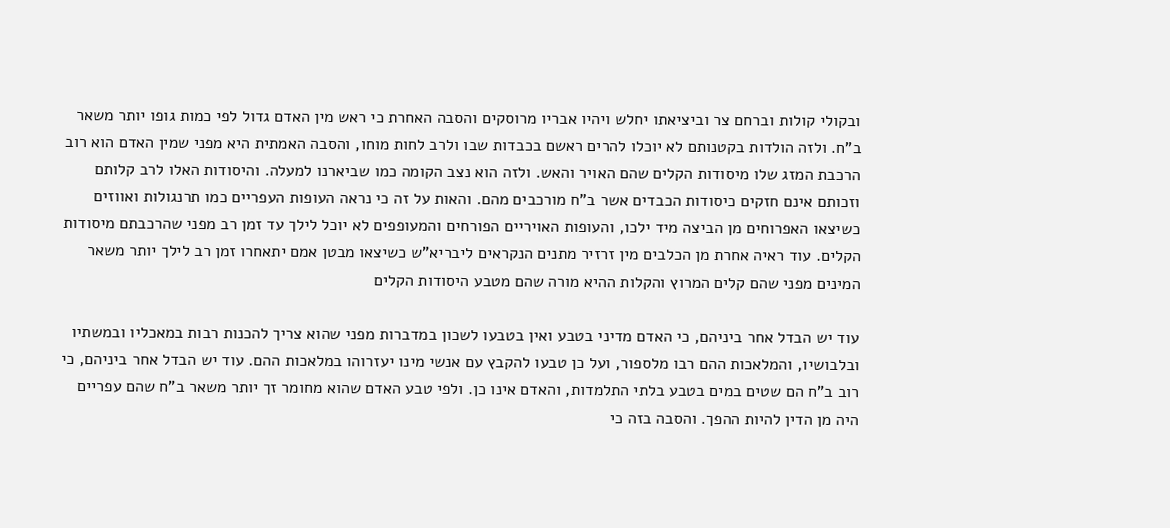ובקולי קולות וברחם צר וביציאתו יחלש ויהיו אבריו מרוסקים והסבה האחרת כי ראש מין האדם גדול לפי כמות גופו יותר משאר ב"ח. ולזה הולדות בקטנותם לא יוכלו להרים ראשם בכבדות שבו ולרב לחות מוחו, והסבה האמתית היא מפני שמין האדם הוא רוב הרכבת המזג שלו מיסודות הקלים שהם האויר והאש. ולזה הוא נצב הקומה כמו שביארנו למעלה. והיסודות האלו לרב קלותם וזכותם אינם חזקים כיסודות הכבדים אשר ב"ח מורכבים מהם. והאות על זה כי נראה העופות העפריים כמו תרנגולות ואווזים כשיצאו האפרוחים מן הביצה מיד ילכו, והעופות האויריים הפורחים והמעופפים לא יוכל לילך עד זמן רב מפני שהרכבתם מיסודות הקלים. עוד ראיה אחרת מן הכלבים מין זרזיר מתנים הנקראים ליבריא"ש כשיצאו מבטן אמם יתאחרו זמן רב לילך יותר משאר המינים מפני שהם קלים המרוץ והקלות ההיא מורה שהם מטבע היסודות הקלים

עוד יש הבדל אחר ביניהם, כי האדם מדיני בטבע ואין בטבעו לשכון במדברות מפני שהוא צריך להכנות רבות במאכליו ובמשתיו ובלבושיו, והמלאכות ההם רבו מלספור, ועל כן טבעו להקבץ עם אנשי מינו יעזרוהו במלאכות ההם. עוד יש הבדל אחר ביניהם, כי רוב ב"ח הם שטים במים בטבע בלתי התלמדות, והאדם אינו כן. ולפי טבע האדם שהוא מחומר זך יותר משאר ב"ח שהם עפריים היה מן הדין להיות ההפך. והסבה בזה כי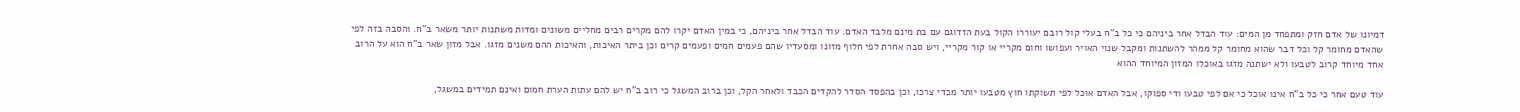דמיונו של אדם חזק ומתפחד מן המים: עוד הבדל אחר ביניהם כי כל ב"ח בעלי קול רובם יעוררו הקול בעת הזדוגם עם בת מינם מלבד האדם. עוד הבדל אחר ביניהם, כי במין האדם יקרו להם מקרים רבים מחליים משונים ומדות משתנות יותר משאר ב"ח. והסבה בזה לפי שהאדם מחומר קל וכל דבר שהוא מחומר קל ממהר להשתנות ומקבל שנוי האויר ועפושו וחום מקריי או קור מקריי, ויש סבה אחרת לפי חלוף מזונו ומסעדיו שהם פעמים חמים ופעמים קרים וכן ביתר האיכות, והאיכות ההם משנים מזגו. אבל מזון שאר ב"ח הוא על הרוב אחד מיוחד קרוב לטבעו ולא ישתנה מזגו באוכלו המזון המיוחד ההוא

עוד טעם אחר כי כל ב"ח אינו אוכל כי אם לפי טבעו ודי ספוקו, אבל האדם אוכל לפי תשוקתו חוץ מטבעו יותר מכדי צרכו, וכן בהפסד הסדר להקדים הכבד ולאחר הקל, וכן ברוב המשגל כי רוב ב"ח יש להם עתות הערת חמום ואינם תמידים במשגל,